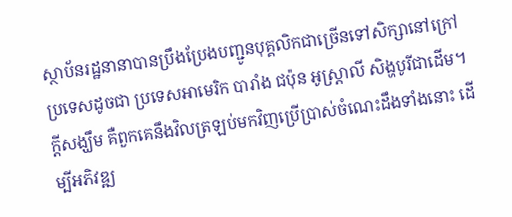ស្ថាប័នរដ្ឋនានាបានប្រឹងប្រែងបញ្ជូនបុគ្គលិកជាច្រើនទៅសិក្សានៅក្រៅប្រទេសដូចជា ប្រទេសអាមេរិក បារាំង ជប៉ុន អូស្ត្រាលី សិង្ហបូរីជាដើម។ ក្តីសង្ឃឹម គឺពួកគេនឹងវិលត្រឡប់មកវិញប្រើប្រាស់ចំណេះដឹងទាំងនោះ ដើម្បីអភិវឌ្ឍ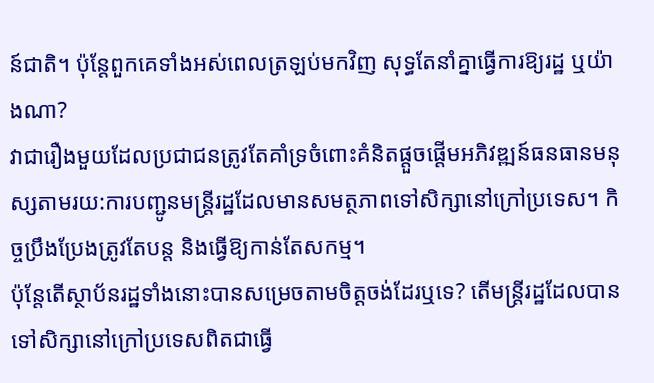ន៍ជាតិ។ ប៉ុន្តែពួកគេទាំងអស់ពេលត្រឡប់មកវិញ សុទ្ធតែនាំគ្នាធ្វើការឱ្យរដ្ឋ ឬយ៉ាងណា?
វាជារឿងមួយដែលប្រជាជនត្រូវតែគាំទ្រចំពោះគំនិតផ្តួចផ្តើមអភិវឌ្ឍន៍ធនធានមនុស្សតាមរយ:ការបញ្ជូនមន្ត្រីរដ្ឋដែលមានសមត្ថភាពទៅសិក្សានៅក្រៅប្រទេស។ កិច្ចប្រឹងប្រែងត្រូវតែបន្ត និងធ្វើឱ្យកាន់តែសកម្ម។
ប៉ុន្តែតើស្ថាប័នរដ្ឋទាំងនោះបានសម្រេចតាមចិត្តចង់ដែរឬទេ? តើមន្ត្រីរដ្ឋដែលបានទៅសិក្សានៅក្រៅប្រទេសពិតជាធ្វើ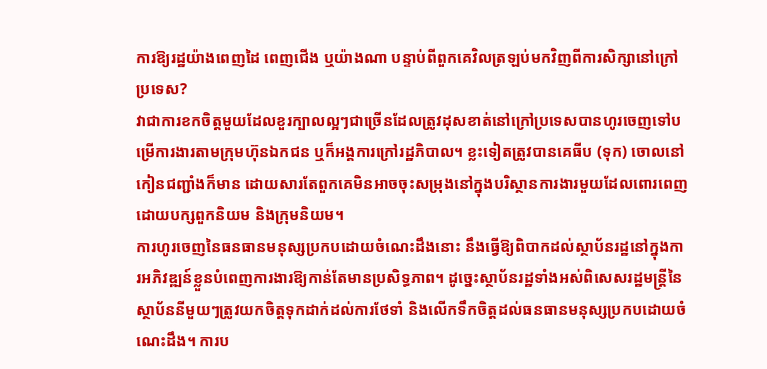ការឱ្យរដ្ឋយ៉ាងពេញដៃ ពេញជើង ឬយ៉ាងណា បន្ទាប់ពីពួកគេវិលត្រឡប់មកវិញពីការសិក្សានៅក្រៅប្រទេស?
វាជាការខកចិត្តមួយដែលខួរក្បាលល្អៗជាច្រើនដែលត្រូវដុសខាត់នៅក្រៅប្រទេសបានហូរចេញទៅបម្រើការងារតាមក្រុមហ៊ុនឯកជន ឬក៏អង្គការក្រៅរដ្ឋភិបាល។ ខ្លះទៀតត្រូវបានគេធីប (ទុក) ចោលនៅកៀនជញ្ជាំងក៏មាន ដោយសារតែពួកគេមិនអាចចុះសម្រុងនៅក្នុងបរិស្ថានការងារមួយដែលពោរពេញដោយបក្សពួកនិយម និងក្រុមនិយម។
ការហូរចេញនៃធនធានមនុស្សប្រកបដោយចំណេះដឹងនោះ នឹងធ្វើឱ្យពិបាកដល់ស្ថាប័នរដ្ឋនៅក្នុងការអភិវឌ្ឍន៍ខ្លួនបំពេញការងារឱ្យកាន់តែមានប្រសិទ្ធភាព។ ដូច្នេះស្ថាប័នរដ្ឋទាំងអស់ពិសេសរដ្ឋមន្ត្រីនៃស្ថាប័ននីមួយៗត្រូវយកចិត្តទុកដាក់ដល់ការថែទាំ និងលើកទឹកចិត្ដដល់ធនធានមនុស្សប្រកបដោយចំណេះដឹង។ ការប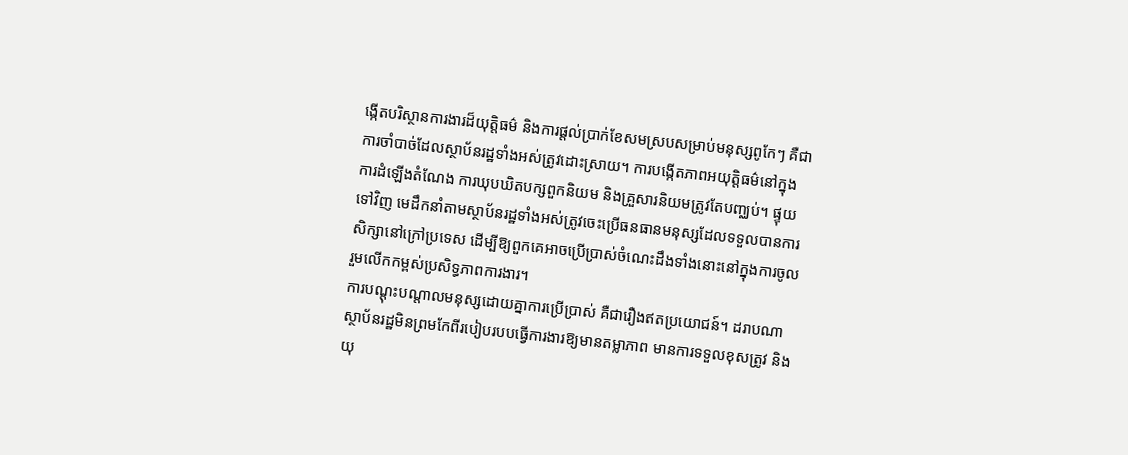ង្កើតបរិស្ថានការងារដ៏យុត្តិធម៌ និងការផ្តល់ប្រាក់ខែសមស្របសម្រាប់មនុស្សពូកែៗ គឺជាការចាំបាច់ដែលស្ថាប័នរដ្ឋទាំងអស់ត្រូវដោះស្រាយ។ ការបង្កើតភាពអយុត្តិធម៌នៅក្នុងការដំឡើងតំណែង ការឃុបឃិតបក្សពួកនិយម និងគ្រួសារនិយមត្រូវតែបញ្ឈប់។ ផ្ទុយទៅវិញ មេដឹកនាំតាមស្ថាប័នរដ្ឋទាំងអស់ត្រូវចេះប្រើធនធានមនុស្សដែលទទួលបានការសិក្សានៅក្រៅប្រទេស ដើម្បីឱ្យពួកគេអាចប្រើប្រាស់ចំណេះដឹងទាំងនោះនៅក្នុងការចូលរួមលើកកម្ពស់ប្រសិទ្ធភាពការងារ។
ការបណ្តុះបណ្តាលមនុស្សដោយគ្នាការប្រើប្រាស់ គឺជារឿងឥតប្រយោជន៍។ ដរាបណាស្ថាប័នរដ្ឋមិនព្រមកែពីរបៀបរបបធ្វើការងារឱ្យមានតម្លាភាព មានការទទួលខុសត្រូវ និងយុ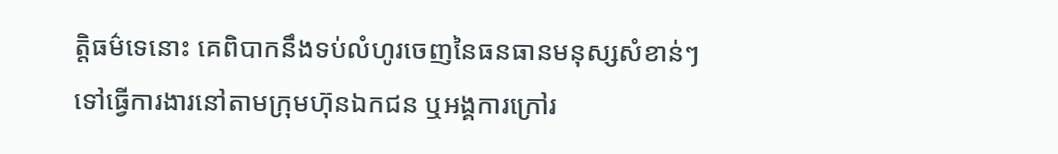ត្តិធម៌ទេនោះ គេពិបាកនឹងទប់លំហូរចេញនៃធនធានមនុស្សសំខាន់ៗទៅធ្វើការងារនៅតាមក្រុមហ៊ុនឯកជន ឬអង្គការក្រៅរ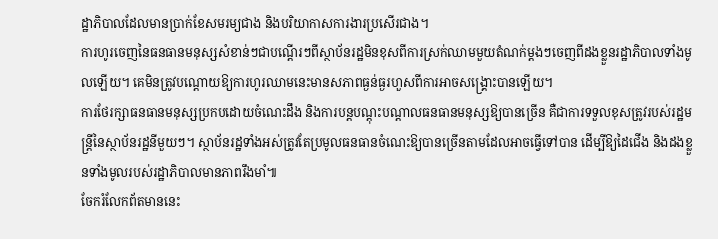ដ្ឋាភិបាលដែលមានប្រាក់ខែសមរម្យជាង និងបរិយាកាសការងារប្រសើរជាង។
ការហូរចេញនៃធនធានមនុស្សសំខាន់ៗជាបណ្តើរៗពីស្ថាប័នរដ្ឋមិនខុសពីការស្រក់ឈាមមួយតំណក់ម្តងៗចេញពីដងខ្លួនរដ្ឋាភិបាលទាំងមូលឡើយ។ គេមិនត្រូវបណ្តោយឱ្យការហូរឈាមនេះមានសភាពធ្ងន់ធ្ងរហួសពីការអាចសង្គ្រោះបានឡើយ។
ការថែរក្សាធនធានមនុស្សប្រកបដោយចំណេះដឹង និងការបន្តបណ្តុះបណ្តាលធនធានមនុស្សឱ្យបានច្រើន គឺជាការទទួលខុសត្រូវរបស់រដ្ឋមន្ត្រីនៃស្ថាប័នរដ្ឋនីមួយៗ។ ស្ថាប័នរដ្ឋទាំងអស់ត្រូវតែប្រមូលធនធានចំណេះឱ្យបានច្រើនតាមដែលអាចធ្វើទៅបាន ដើម្បីឱ្យដៃជើង និងដងខ្លួនទាំងមូលរបស់រដ្ឋាភិបាលមានភាពរឹងមាំ៕
ចែករំលែកព័តមាននេះ